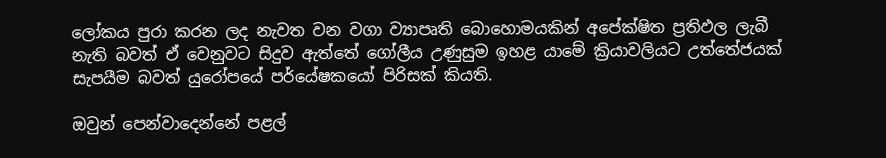ලෝකය පුරා කරන ලද නැවත වන වගා ව්‍යාපෘති බොහොමයකින් අපේක්ෂිත ප්‍ර‍තිඵල ලැබී නැති බවත් ඒ වෙනුවට සිදුව ඇත්තේ ගෝලීය උණුසුම ඉහළ යාමේ ක්‍රියාවලියට උත්තේජයක් සැපයීම බවත් යුරෝපයේ පර්යේෂකයෝ පිරිසක් කියති.

ඔවුන් පෙන්වාදෙන්නේ පළල්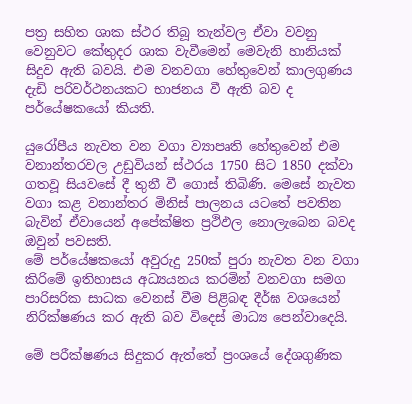පත්‍ර‍ සහිත ශාක ස්ථර තිබූ තැන්වල ඒවා වවනු වෙනුවට කේතුදර ශාක වැවීමෙන් මෙවැනි හානියක් සිදුව ඇති බවයි. එම වනවගා හේතුවෙන් කාලගුණය දැඩි පරිවර්ථනයකට භාජනය වී ඇති බව ද පර්යේෂකයෝ කියති.

යුරෝපීය නැවත වන වගා ව්‍යාපෘති හේතුවෙන් එම වනාන්තරවල උඩුවියන් ස්ථරය 1750 සිට 1850 දක්වා ගතවූ සියවසේ දී තුනී වී ගොස් තිබිණි. මෙසේ නැවත වගා කළ වනාන්තර මිනිස් පාලනය යටතේ පවතින බැවින් ඒවායෙන් අපේක්ෂිත ප්‍රථිඵල නොලැබෙන බවද ඔවුන් පවසති.
මේ පර්යේෂකයෝ අවුරුදු 250ක් පුරා නැවත වන වගා කිරිමේ ඉතිහාසය අධ්‍යයනය කරමින් වනවගා සමග පාරිසරික සාධක වෙනස් වීම පිළිබඳ දීර්ඝ වශයෙන් නිරික්ෂණය කර ඇති බව විදෙස් මාධ්‍ය පෙන්වාදෙයි.

මේ පරීක්ෂණය සිදුකර ඇත්තේ ප්‍ර‍ංශයේ දේශගුණික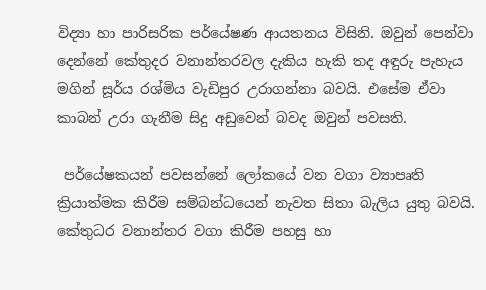විද්‍යා හා පාරිසරික පර්යේෂණ ආයතනය විසිනි. ඔවුන් පෙන්වා දෙන්නේ කේතුදර වනාන්තරවල දැකිය හැකි තද අඳුරු පැහැය මගින් සූර්ය රශ්මිය වැඩිපුර උරාගන්නා බවයි. එසේම ඒවා කාබන් උරා ගැනීම සිදු අඩුවෙන් බවද ඔවුන් පවසති.

 පර්යේෂකයන් පවසන්නේ ලෝකයේ වන වගා ව්‍යාපෘති ක්‍රියාත්මක කිරීම සම්බන්ධයෙන් නැවත සිතා බැලිය යුතු බවයි. කේතුධර වනාන්තර වගා කිරීම පහසු හා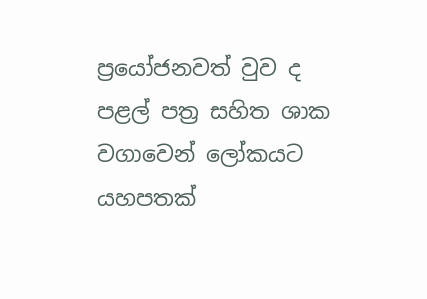ප්‍රයෝජනවත් වුව ද පළල් පත්‍ර‍ සහිත ශාක වගාවෙන් ලෝකයට යහපතක්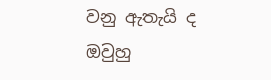වනු ඇතැයි ද ඔවුහු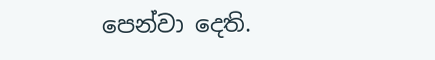පෙන්වා දෙති.